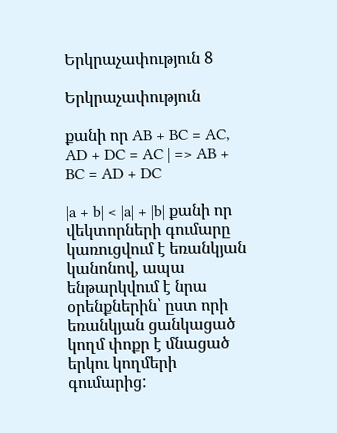Երկրաչափություն 8

Երկրաչափություն

քանի որ AB + BC = AC, AD + DC = AC | => AB + BC = AD + DC

|a + b| < |a| + |b| քանի որ վեկտորների գումարը կառուցվում է եռանկյան կանոնով, ապա ենթարկվում է նրա օրենքներին՝ ըստ որի եռանկյան ցանկացած կողմ փոքր է մնացած երկու կողմերի գումարից: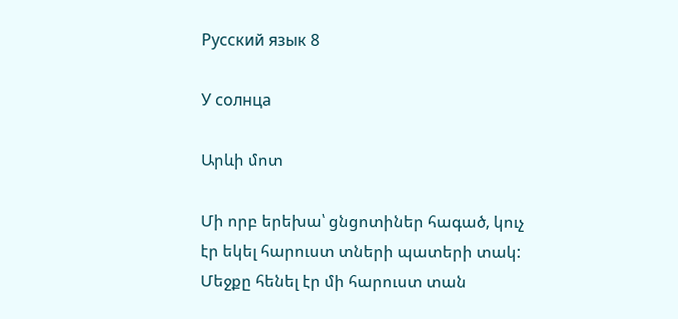Русский язык 8

У солнца

Արևի մոտ

Մի որբ երեխա՝ ցնցոտիներ հագած, կուչ էր եկել հարուստ տների պատերի տակ: Մեջքը հենել էր մի հարուստ տան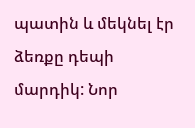պատին և մեկնել էր ձեռքը դեպի մարդիկ: Նոր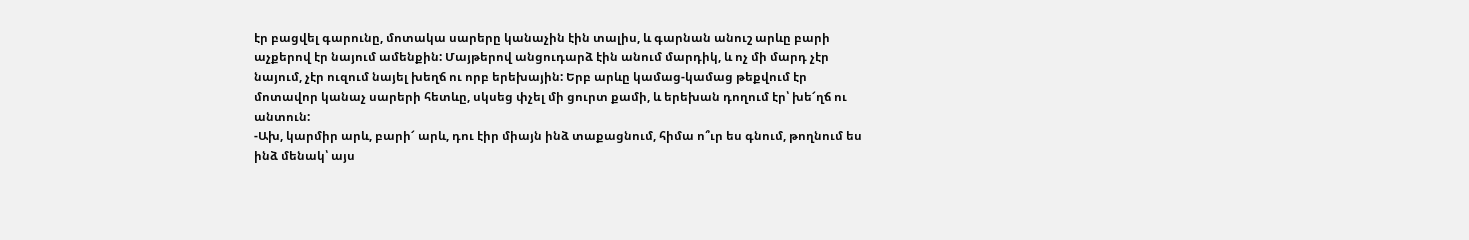էր բացվել գարունը, մոտակա սարերը կանաչին էին տալիս, և գարնան անուշ արևը բարի աչքերով էր նայում ամենքին: Մայթերով անցուդարձ էին անում մարդիկ, և ոչ մի մարդ չէր նայում, չէր ուզում նայել խեղճ ու որբ երեխային: Երբ արևը կամաց-կամաց թեքվում էր մոտավոր կանաչ սարերի հետևը, սկսեց փչել մի ցուրտ քամի, և երեխան դողում էր՝ խե՜ղճ ու անտուն:
-Ախ, կարմիր արև, բարի՜ արև, դու էիր միայն ինձ տաքացնում, հիմա ո՞ւր ես գնում, թողնում ես ինձ մենակ՝ այս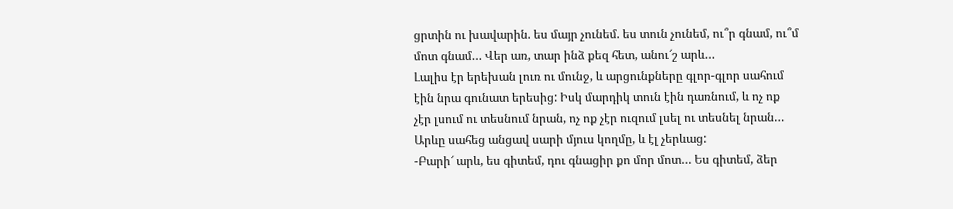ցրտին ու խավարին. ես մայր չունեմ. ես տուն չունեմ, ու՞ր գնամ, ու՞մ մոտ գնամ… Վեր առ, տար ինձ քեզ հետ, անու՜շ արև…
Լալիս էր երեխան լուռ ու մունջ, և արցունքները գլոր-գլոր սահում էին նրա գունատ երեսից: Իսկ մարդիկ տուն էին դառնում, և ոչ ոք չէր լսում ու տեսնում նրան, ոչ ոք չէր ուզում լսել ու տեսնել նրան…
Արևը սահեց անցավ սարի մյուս կողմը, և էլ չերևաց:
-Բարի՜ արև, ես գիտեմ, դու գնացիր քո մոր մոտ… Ես գիտեմ, ձեր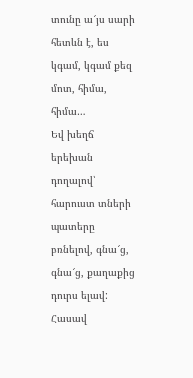տունը ա՜յս սարի հետևն է, ես կգամ, կգամ քեզ մոտ, հիմա, հիմա…
Եվ խեղճ երեխան դողալով՝ հարուստ տների պատերը բռնելով, գնա՜ց, գնա՜ց, քաղաքից դուրս ելավ: Հասավ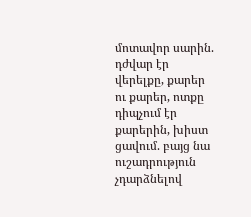մոտավոր սարին. դժվար էր վերելքը, քարեր ու քարեր, ոտքը դիպչում էր քարերին, խիստ ցավում. բայց նա ուշադրություն չդարձնելով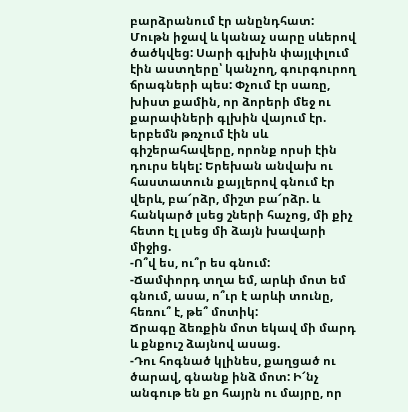բարձրանում էր անընդհատ:
Մութն իջավ և կանաչ սարը սևերով ծածկվեց: Սարի գլխին փայլփլում էին աստղերը՝ կանչող, գուրգուրող ճրագների պես: Փչում էր սառը, խիստ քամին, որ ձորերի մեջ ու քարափների գլխին վայում էր. երբեմն թռչում էին սև գիշերահավերը, որոնք որսի էին դուրս եկել: Երեխան անվախ ու հաստատուն քայլերով գնում էր վերև, բա՜րձր, միշտ բա՜րձր. և հանկարծ լսեց շների հաչոց, մի քիչ հետո էլ լսեց մի ձայն խավարի միջից.
-Ո՞վ ես, ու՞ր ես գնում:
-Ճամփորդ տղա եմ, արևի մոտ եմ գնում, ասա, ո՞ւր է արևի տունը, հեռու՞ է, թե՞ մոտիկ:
Ճրագը ձեռքին մոտ եկավ մի մարդ և քնքուշ ձայնով ասաց.
-Դու հոգնած կլինես, քաղցած ու ծարավ, գնանք ինձ մոտ: Ի՜նչ անգութ են քո հայրն ու մայրը, որ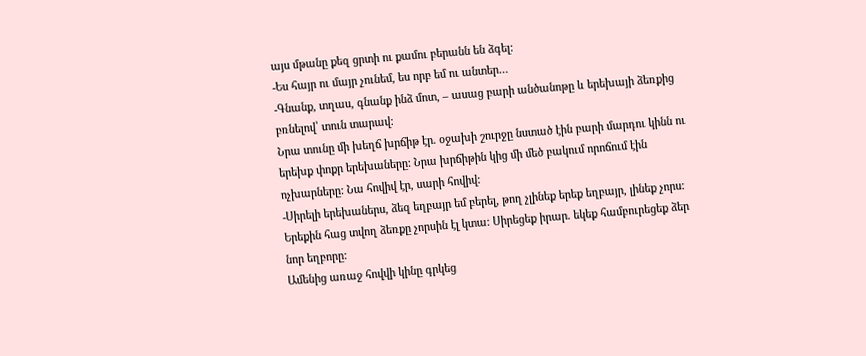այս մթանը քեզ ցրտի ու քամու բերանն են ձգել:
-Ես հայր ու մայր չունեմ, ես որբ եմ ու անտեր…
-Գնանք, տղաս, գնանք ինձ մոտ, – ասաց բարի անծանոթը և երեխայի ձեռքից բռնելով՝ տուն տարավ:
Նրա տունը մի խեղճ խրճիթ էր. օջախի շուրջը նստած էին բարի մարդու կինն ու երեխք փոքր երեխաները: Նրա խրճիթին կից մի մեծ բակում որոճում էին ոչխարները: Նա հովիվ էր, սարի հովիվ:
-Սիրելի երեխաներս, ձեզ եղբայր եմ բերել, թող չլինեք երեք եղբայր, լինեք չորս: Երեքին հաց տվող ձեռքը չորսին էլ կտա: Սիրեցեք իրար. եկեք համբուրեցեք ձեր նոր եղբորը:
Ամենից առաջ հովվի կինը գրկեց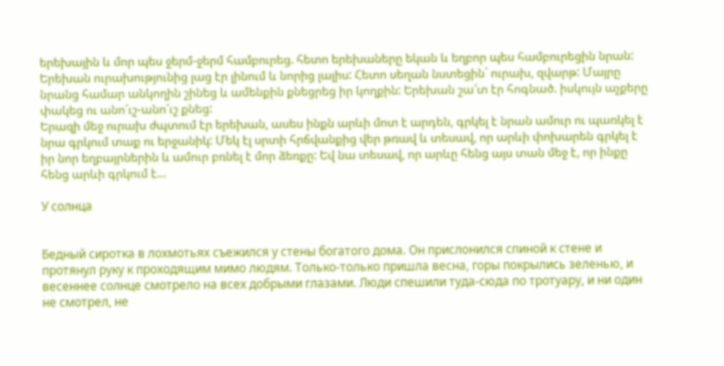երեխային և մոր պես ջերմ-ջերմ համբուրեց. հետո երեխաները եկան և եղբոր պես համբուրեցին նրան: Երեխան ուրախությունից լաց էր լինում և նորից լալիս: Հետո սեղան նստեցին` ուրախ, զվարթ: Մայրը նրանց համար անկողին շինեց և ամենքին քնեցրեց իր կողքին: Երեխան շա՜տ էր հոգնած. իսկույն աչքերը փակեց ու անո՜ւշ-անո՜ւշ քնեց:
Երազի մեջ ուրախ ժպտում էր երեխան, ասես ինքն արևի մոտ է արդեն, գրկել է նրան ամուր ու պառկել է նրա գրկում տաք ու երջանիկ: Մեկ էլ սրտի հրճվանքից վեր թռավ և տեսավ, որ արևի փոխարեն գրկել է իր նոր եղբայրներին և ամուր բռնել է մոր ձեռքը: Եվ նա տեսավ, որ արևը հենց այս տան մեջ է, որ ինքը հենց արևի գրկում է…

У солнца


Бедный сиротка в лохмотьях съежился у стены богатого дома. Он прислонился спиной к стене и протянул руку к проходящим мимо людям. Только-только пришла весна, горы покрылись зеленью, и весеннее солнце смотрело на всех добрыми глазами. Люди спешили туда-сюда по тротуару, и ни один не смотрел, не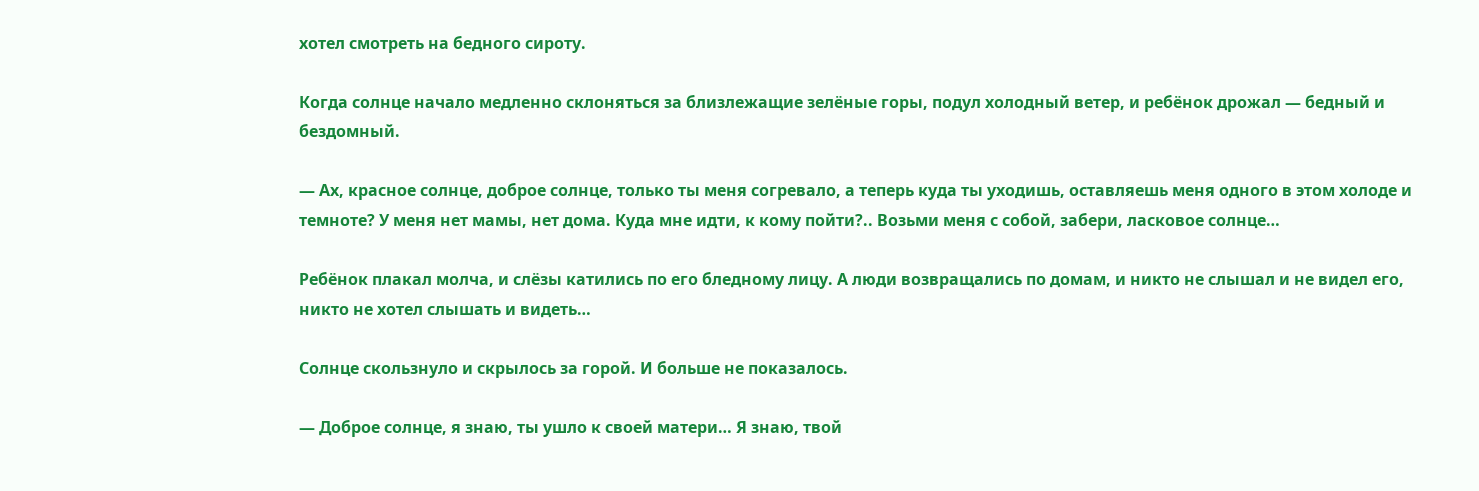хотел смотреть на бедного сироту.

Когда солнце начало медленно склоняться за близлежащие зелёные горы, подул холодный ветер, и ребёнок дрожал — бедный и бездомный.

— Ах, красное солнце, доброе солнце, только ты меня согревало, а теперь куда ты уходишь, оставляешь меня одного в этом холоде и темноте? У меня нет мамы, нет дома. Куда мне идти, к кому пойти?.. Возьми меня с собой, забери, ласковое солнце…

Ребёнок плакал молча, и слёзы катились по его бледному лицу. А люди возвращались по домам, и никто не слышал и не видел его, никто не хотел слышать и видеть…

Солнце скользнуло и скрылось за горой. И больше не показалось.

— Доброе солнце, я знаю, ты ушло к своей матери… Я знаю, твой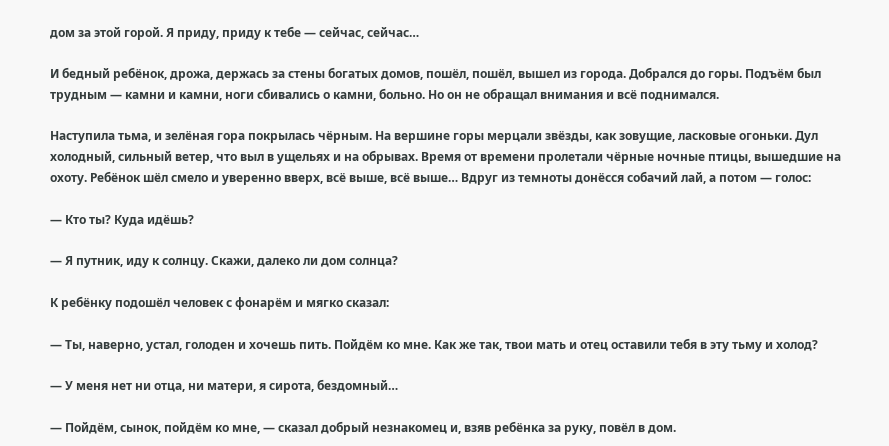дом за этой горой. Я приду, приду к тебе — сейчас, сейчас…

И бедный ребёнок, дрожа, держась за стены богатых домов, пошёл, пошёл, вышел из города. Добрался до горы. Подъём был трудным — камни и камни, ноги сбивались о камни, больно. Но он не обращал внимания и всё поднимался.

Наступила тьма, и зелёная гора покрылась чёрным. На вершине горы мерцали звёзды, как зовущие, ласковые огоньки. Дул холодный, сильный ветер, что выл в ущельях и на обрывах. Время от времени пролетали чёрные ночные птицы, вышедшие на охоту. Ребёнок шёл смело и уверенно вверх, всё выше, всё выше… Вдруг из темноты донёсся собачий лай, а потом — голос:

— Кто ты? Куда идёшь?

— Я путник, иду к солнцу. Скажи, далеко ли дом солнца?

К ребёнку подошёл человек с фонарём и мягко сказал:

— Ты, наверно, устал, голоден и хочешь пить. Пойдём ко мне. Как же так, твои мать и отец оставили тебя в эту тьму и холод?

— У меня нет ни отца, ни матери, я сирота, бездомный…

— Пойдём, сынок, пойдём ко мне, — сказал добрый незнакомец и, взяв ребёнка за руку, повёл в дом.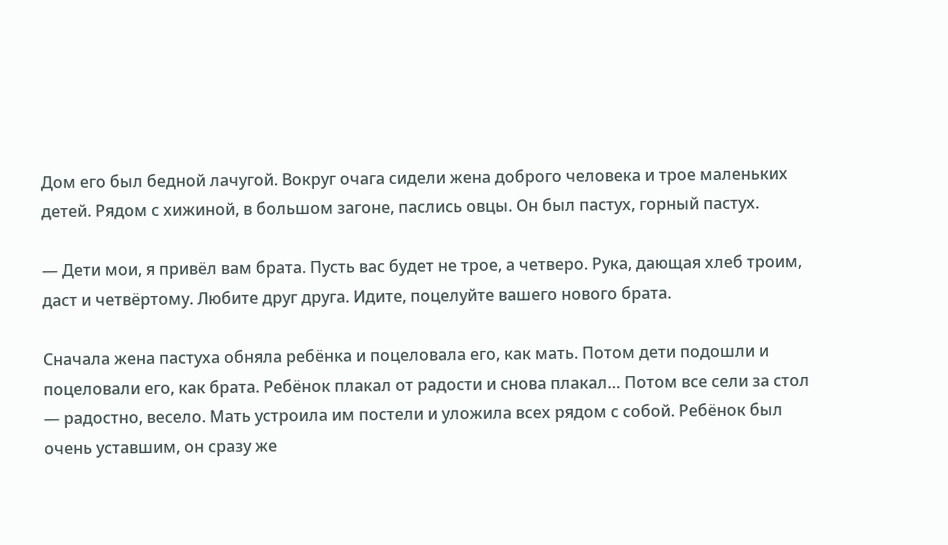Дом его был бедной лачугой. Вокруг очага сидели жена доброго человека и трое маленьких детей. Рядом с хижиной, в большом загоне, паслись овцы. Он был пастух, горный пастух.

— Дети мои, я привёл вам брата. Пусть вас будет не трое, а четверо. Рука, дающая хлеб троим, даст и четвёртому. Любите друг друга. Идите, поцелуйте вашего нового брата.

Сначала жена пастуха обняла ребёнка и поцеловала его, как мать. Потом дети подошли и поцеловали его, как брата. Ребёнок плакал от радости и снова плакал… Потом все сели за стол — радостно, весело. Мать устроила им постели и уложила всех рядом с собой. Ребёнок был очень уставшим, он сразу же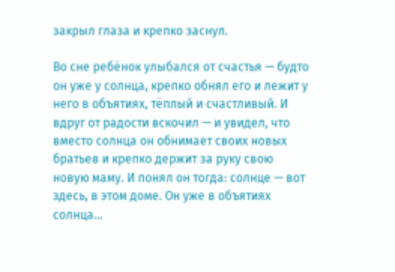закрыл глаза и крепко заснул.

Во сне ребёнок улыбался от счастья — будто он уже у солнца, крепко обнял его и лежит у него в объятиях, тёплый и счастливый. И вдруг от радости вскочил — и увидел, что вместо солнца он обнимает своих новых братьев и крепко держит за руку свою новую маму. И понял он тогда: солнце — вот здесь, в этом доме. Он уже в объятиях солнца…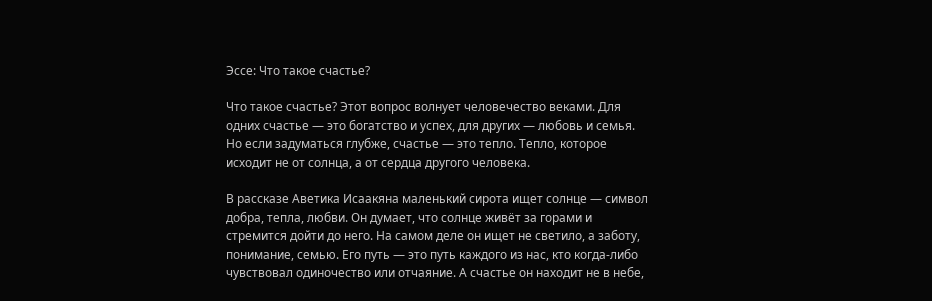Эссе: Что такое счастье?

Что такое счастье? Этот вопрос волнует человечество веками. Для одних счастье — это богатство и успех, для других — любовь и семья. Но если задуматься глубже, счастье — это тепло. Тепло, которое исходит не от солнца, а от сердца другого человека.

В рассказе Аветика Исаакяна маленький сирота ищет солнце — символ добра, тепла, любви. Он думает, что солнце живёт за горами и стремится дойти до него. На самом деле он ищет не светило, а заботу, понимание, семью. Его путь — это путь каждого из нас, кто когда-либо чувствовал одиночество или отчаяние. А счастье он находит не в небе,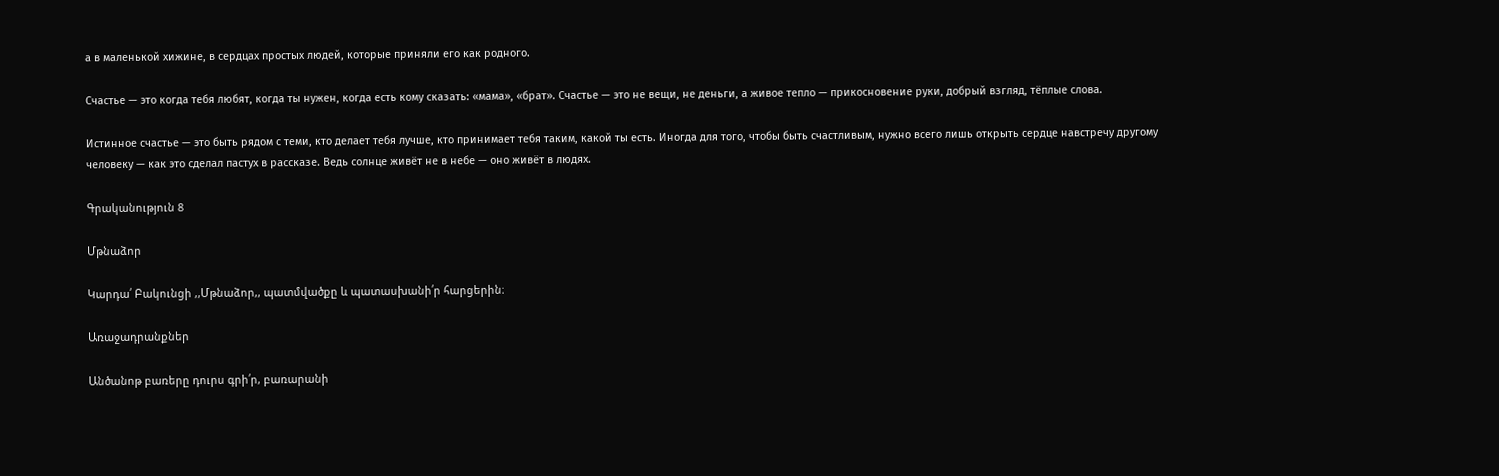а в маленькой хижине, в сердцах простых людей, которые приняли его как родного.

Счастье — это когда тебя любят, когда ты нужен, когда есть кому сказать: «мама», «брат». Счастье — это не вещи, не деньги, а живое тепло — прикосновение руки, добрый взгляд, тёплые слова.

Истинное счастье — это быть рядом с теми, кто делает тебя лучше, кто принимает тебя таким, какой ты есть. Иногда для того, чтобы быть счастливым, нужно всего лишь открыть сердце навстречу другому человеку — как это сделал пастух в рассказе. Ведь солнце живёт не в небе — оно живёт в людях.

Գրականություն 8

Մթնաձոր

Կարդա՛ Բակունցի ,,Մթնաձոր,, պատմվածքը և պատասխանի՛ր հարցերին։

Առաջադրանքներ

Անծանոթ բառերը դուրս գրի՛ր, բառարանի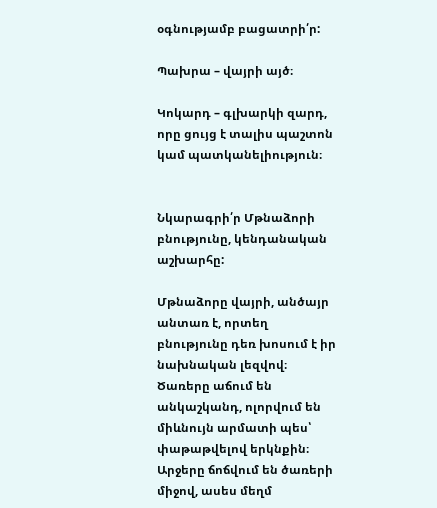օգնությամբ բացատրի՛ր:

Պախրա – վայրի այծ։

Կոկարդ – գլխարկի զարդ, որը ցույց է տալիս պաշտոն կամ պատկանելիություն։


Նկարագրի՛ր Մթնաձորի բնությունը, կենդանական աշխարհը:

Մթնաձորը վայրի, անծայր անտառ է, որտեղ բնությունը դեռ խոսում է իր նախնական լեզվով։ Ծառերը աճում են անկաշկանդ, ոլորվում են միևնույն արմատի պես՝ փաթաթվելով երկնքին։ Արջերը ճոճվում են ծառերի միջով, ասես մեղմ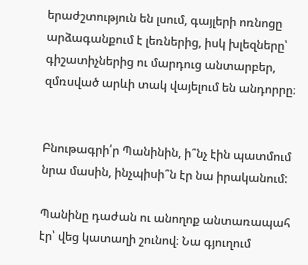երաժշտություն են լսում, գայլերի ոռնոցը արձագանքում է լեռներից, իսկ խլեզները՝ գիշատիչներից ու մարդուց անտարբեր, զմռսված արևի տակ վայելում են անդորրը։


Բնութագրի՛ր Պանինին, ի՞նչ էին պատմում նրա մասին, ինչպիսի՞ն էր նա իրականում:

Պանինը դաժան ու անողոք անտառապահ էր՝ վեց կատաղի շունով։ Նա գյուղում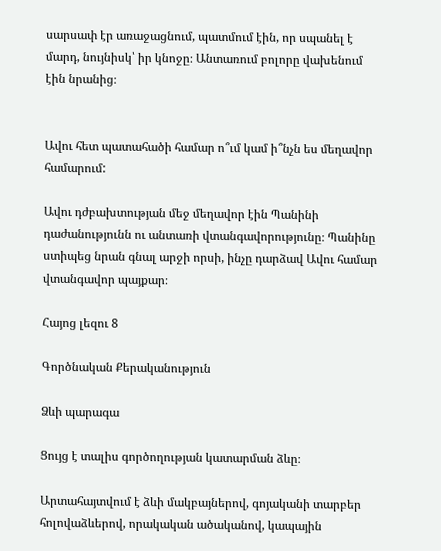սարսափ էր առաջացնում, պատմում էին, որ սպանել է մարդ, նույնիսկ՝ իր կնոջը։ Անտառում բոլորը վախենում էին նրանից։


Ավու հետ պատահածի համար ո՞ւմ կամ ի՞նչն ես մեղավոր համարում:

Ավու դժբախտության մեջ մեղավոր էին Պանինի դաժանությունն ու անտառի վտանգավորությունը։ Պանինը ստիպեց նրան գնալ արջի որսի, ինչը դարձավ Ավու համար վտանգավոր պայքար։

Հայոց լեզու 8

Գործնական Քերականություն

Ձևի պարագա

Ցույց է տալիս գործողության կատարման ձևը։

Արտահայտվում է ձևի մակբայներով, գոյականի տարբեր հոլովաձևերով, որակական ածականով, կապային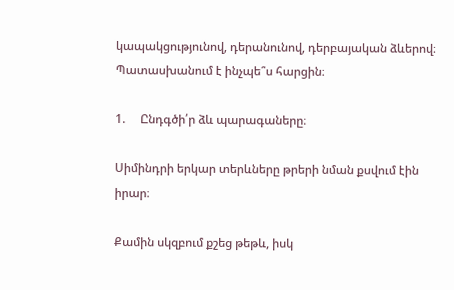կապակցությունով, դերանունով, դերբայական ձևերով։  Պատասխանում է ինչպե՞ս հարցին։

1.     Ընդգծի՛ր ձև պարագաները։

Սիմինդրի երկար տերևները թրերի նման քսվում էին իրար։

Քամին սկզբում քշեց թեթև, իսկ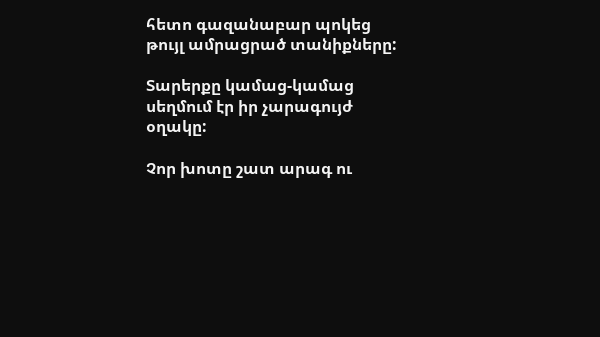հետո գազանաբար պոկեց թույլ ամրացրած տանիքները:

Տարերքը կամաց-կամաց սեղմում էր իր չարագույժ օղակը:

Չոր խոտը շատ արագ ու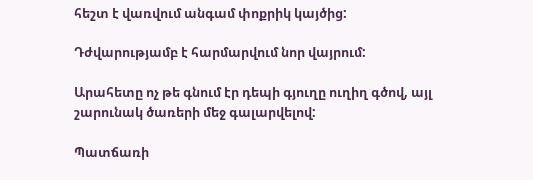հեշտ է վառվում անգամ փոքրիկ կայծից:

Դժվարությամբ է հարմարվում նոր վայրում:

Արահետը ոչ թե գնում էր դեպի գյուղը ուղիղ գծով, այլ շարունակ ծառերի մեջ գալարվելով:

Պատճառի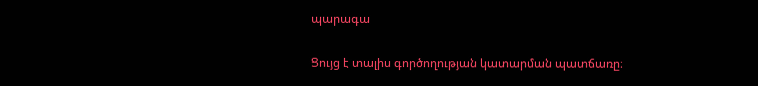պարագա

Ցույց է տալիս գործողության կատարման պատճառը։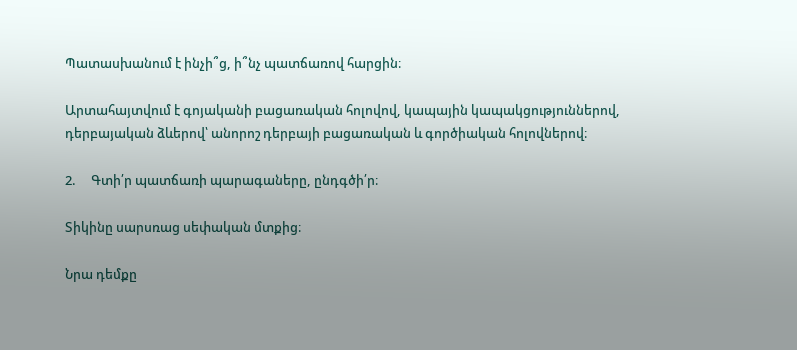Պատասխանում է ինչի՞ց, ի՞նչ պատճառով հարցին։

Արտահայտվում է գոյականի բացառական հոլովով, կապային կապակցություններով, դերբայական ձևերով՝ անորոշ դերբայի բացառական և գործիական հոլովներով։

2.     Գտի՛ր պատճառի պարագաները, ընդգծի՛ր։

Տիկինը սարսռաց սեփական մտքից։

Նրա դեմքը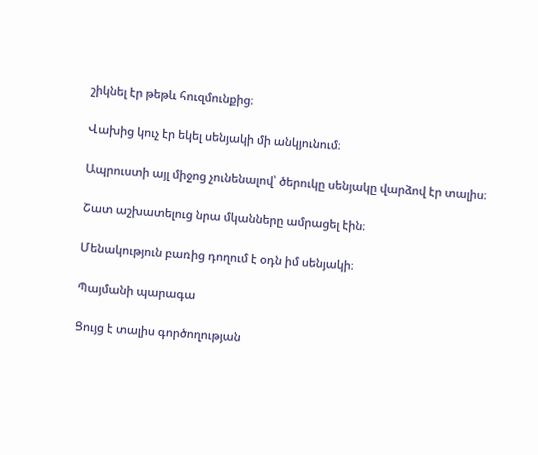շիկնել էր թեթև հուզմունքից։

Վախից կուչ էր եկել սենյակի մի անկյունում։

Ապրուստի այլ միջոց չունենալով՝ ծերուկը սենյակը վարձով էր տալիս։

Շատ աշխատելուց նրա մկանները ամրացել էին։

Մենակություն բառից դողում է օդն իմ սենյակի։

Պայմանի պարագա

Ցույց է տալիս գործողության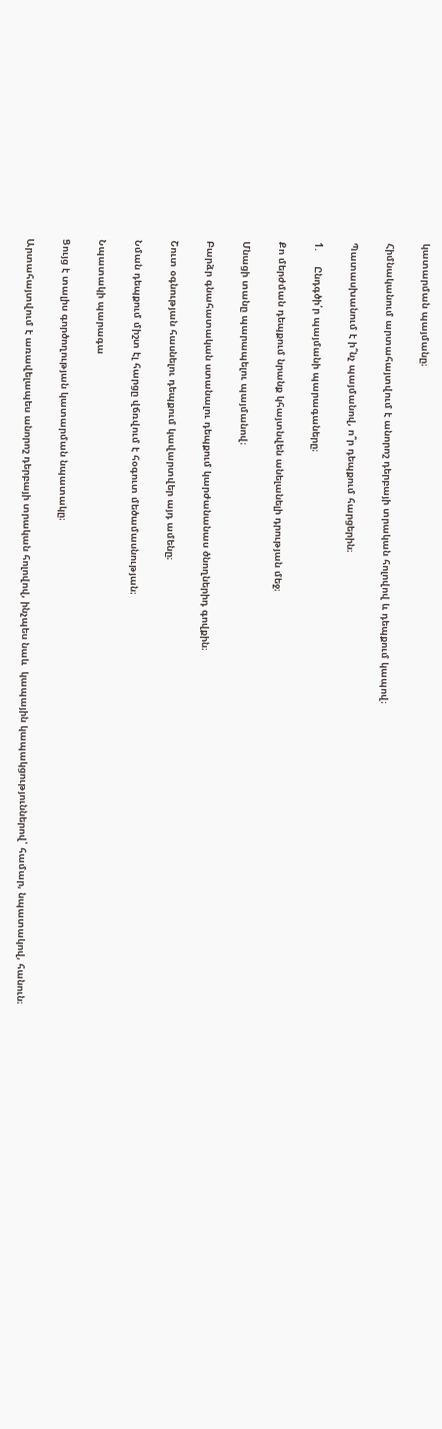կատարման պայմանը։

Հիմնականում արտահայտվում է անորոշ դերբայի տրական հոլովով և դեպքում կապով։

Պատասխանում է ի՞նչ պայմանով, ո՞ր դեպքում հարցերին։

1.     Ընդգծի՛ր պայմանի պարագաները։

Քո մերժման դեպքում նրանք կհայտնվեն անելանելի դրության մեջ։

Մնացի տանը պարապելու պայմանով։

Բարձր գնահատական ստանալու դեպքում կարժանանաս ծնողներիդ գովքին։

Շուտ օգնության հասնելու դեպքում կավարտվեր այդ ամենը։

Նման դեպքում միշտ էլ հարցը վճռվում է հօգուտ մեծամասնության։

Նպատակի պարագա

Ցույց է տալիս գործողության կատարման նպատակը։

Արտահայտվում է առավելապես անորոշ դերբայի տրական հոլովով, ինչպես նաև  կապային կապակցություններով՝ համար, նպատակով, հանուն։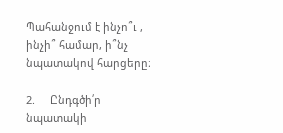Պահանջում է ինչո՞ւ , ինչի՞ համար, ի՞նչ նպատակով հարցերը։

2.     Ընդգծի՛ր նպատակի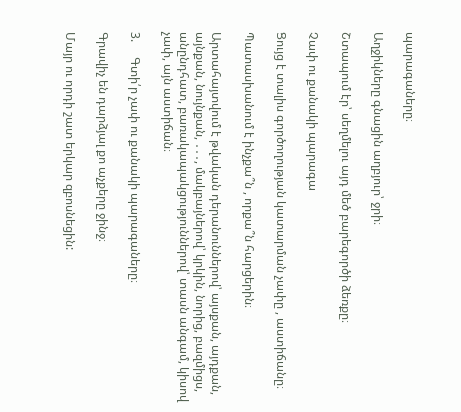պարագաները։

Աղջիկները գնացին աղբյուր՝ ջրի։

Շտապում էր՝ սեղմելու այդ մեծ բարեգործի ձեռքը։

Չափ ու քանակի պարագա

Ցույց է տալիս գործողության կատարման չափը , աստիճանը։

Պատասխանում է ինչքա՞ն , որքա՞ն հարցերին։

Արտահայտվում է թվական դերանուններով՝ այսքան, այդքան, այնքան, նույնքան, ․․․, մակբայներով՝ կրկին, նորից, բազմիցս, անընդհատ, բառակապակցություններով՝ տասն անգամ, կիսով չափ, այն աստիճան։

3.     Գտի՛ր չափ ու քանակի պարագաները։

Գրավիչ են դարձյալ քո աչքերը ջինջ։

Մայր ու որդի շատ երկար զբոսնեցին: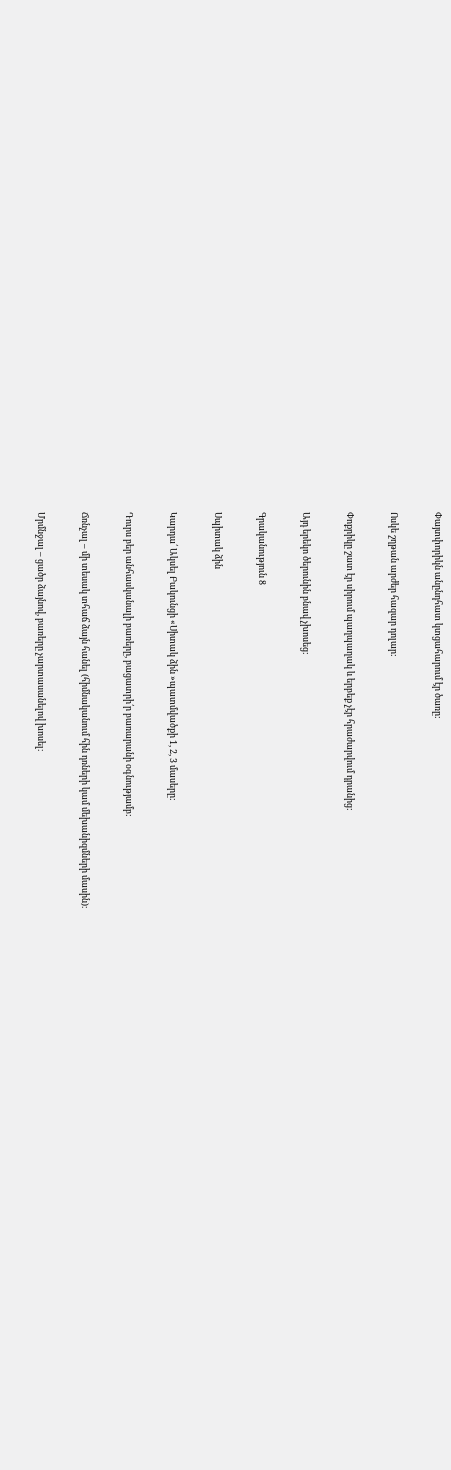Փայտփորիկն անընդհատ կտցահարում էր ծառը:

Ոսկե շղթան արժեր հազար դոլար:

Փոքրիկը շատ էր սիրում պաղպաղակ և երբեք չէր հրաժարվում դրանից:

Այդ երեկո ծերունին բնավ չխոսեց:

Գրականություն 8

Սպիտակ ձին

Կարդա՛ Ակսել Բակունցի «Սիտակ ձին »պատմվածքի 1, 2, 3 մասերը:

Դուրս բեր անհասկանալի բառերը, բացատրի՛ր բառարանի օգնությամբ:

Ճռնչալ – մի տեսակ տհաճ ձայն հանել (հիմնականում հին դռների կամ մեխանիզմների մասին)։

Մրմնջալ – ցածր ձայնով, բառերը չարտասանելով խոսել։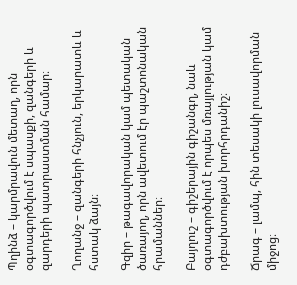Պղինձ – կարմրավուն մետաղ, որն օգտագործվում է սպասքի, զանգերի և զարդերի պատրաստման համար։

Ղողանջ – զանգերի հնչյուն, երկարատև և հստակ ձայն։

Գզիր – թագավորական կամ պետական ծառայող, որն ավետում էր պաշտոնական հրամաններ։

Բայղուշ – գիշերային գիշանգղ, նաև օգտագործվում է որպես մռայլության կամ դժբախտության խորհրդանիշ։

Ճրագ – լամպ, հին տեսակի լուսավորման միջոց։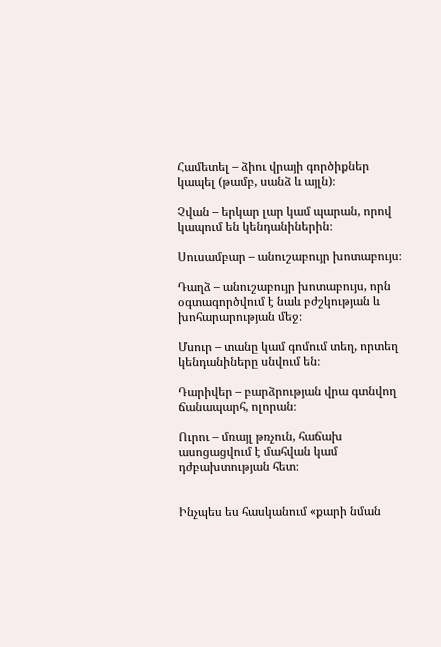Համետել – ձիու վրայի գործիքներ կապել (թամբ, սանձ և այլն)։

Չվան – երկար լար կամ պարան, որով կապում են կենդանիներին։

Սուսամբար – անուշաբույր խոտաբույս։

Դաղձ – անուշաբույր խոտաբույս, որն օգտագործվում է նաև բժշկության և խոհարարության մեջ։

Մսուր – տանը կամ գոմում տեղ, որտեղ կենդանիները սնվում են։

Դարիվեր – բարձրության վրա գտնվող ճանապարհ, ոլորան։

Ուրու – մռայլ թռչուն, հաճախ ասոցացվում է մահվան կամ դժբախտության հետ։


Ինչպես ես հասկանում «քարի նման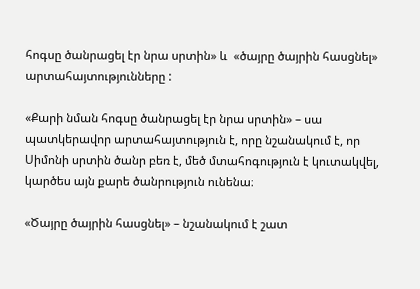հոգսը ծանրացել էր նրա սրտին» և  «ծայրը ծայրին հասցնել» արտահայտությունները :

«Քարի նման հոգսը ծանրացել էր նրա սրտին» – սա պատկերավոր արտահայտություն է, որը նշանակում է, որ Սիմոնի սրտին ծանր բեռ է, մեծ մտահոգություն է կուտակվել, կարծես այն քարե ծանրություն ունենա։

«Ծայրը ծայրին հասցնել» – նշանակում է շատ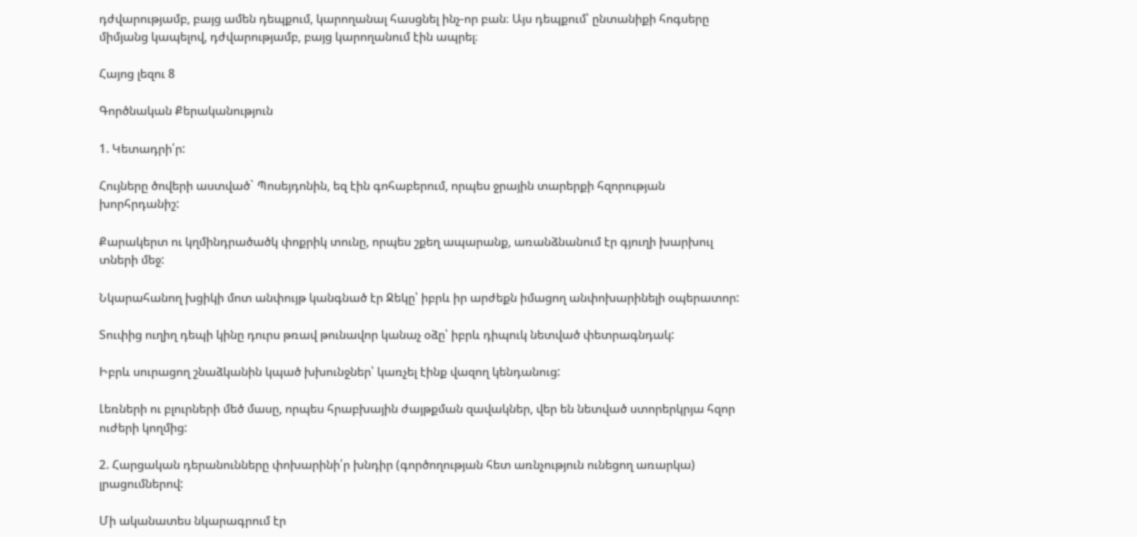դժվարությամբ, բայց ամեն դեպքում, կարողանալ հասցնել ինչ-որ բան։ Այս դեպքում՝ ընտանիքի հոգսերը միմյանց կապելով, դժվարությամբ, բայց կարողանում էին ապրել։

Հայոց լեզու 8

Գործնական Քերականություն

1. Կետադրի՛ր:

Հույները ծովերի աստված` Պոսեյդոնին, եզ էին գոհաբերում, որպես ջրային տարերքի հզորության խորհրդանիշ:

Քարակերտ ու կղմինդրածածկ փոքրիկ տունը, որպես շքեղ ապարանք, առանձնանում էր գյուղի խարխուլ տների մեջ:

Նկարահանող խցիկի մոտ անփույթ կանգնած էր Ջեկը՝ իբրև իր արժեքն իմացող անփոխարինելի օպերատոր:

Տուփից ուղիղ դեպի կինը դուրս թռավ թունավոր կանաչ օձը՝ իբրև դիպուկ նետված փետրագնդակ:

Իբրև սուրացող շնաձկանին կպած խխունջներ՝ կառչել էինք վազող կենդանուց:

Լեռների ու բլուրների մեծ մասը, որպես հրաբխային ժայթքման զավակներ, վեր են նետված ստորերկրյա հզոր ուժերի կողմից:

2. Հարցական դերանունները փոխարինի՛ր խնդիր (գործողության հետ առնչություն ունեցող առարկա) լրացումներով:

Մի ականատես նկարագրում էր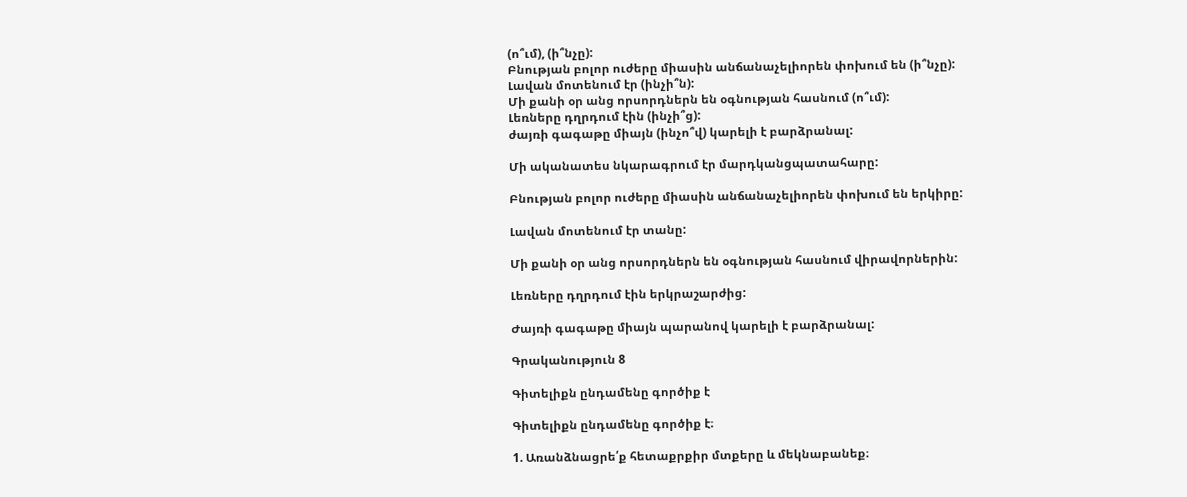(ո՞ւմ), (ի՞նչը):
Բնության բոլոր ուժերը միասին անճանաչելիորեն փոխում են (ի՞նչը):
Լավան մոտենում էր (ինչի՞ն):
Մի քանի օր անց որսորդներն են օգնության հասնում (ո՞ւմ):
Լեռները դղրդում էին (ինչի՞ց):
ժայռի գագաթը միայն (ինչո՞վ) կարելի է բարձրանալ:

Մի ականատես նկարագրում էր մարդկանցպատահարը:

Բնության բոլոր ուժերը միասին անճանաչելիորեն փոխում են երկիրը:

Լավան մոտենում էր տանը:

Մի քանի օր անց որսորդներն են օգնության հասնում վիրավորներին:

Լեռները դղրդում էին երկրաշարժից:

Ժայռի գագաթը միայն պարանով կարելի է բարձրանալ:

Գրականություն 8

Գիտելիքն ընդամենը գործիք է

Գիտելիքն ընդամենը գործիք է։

1. Առանձնացրե՛ք հետաքրքիր մտքերը և մեկնաբանեք։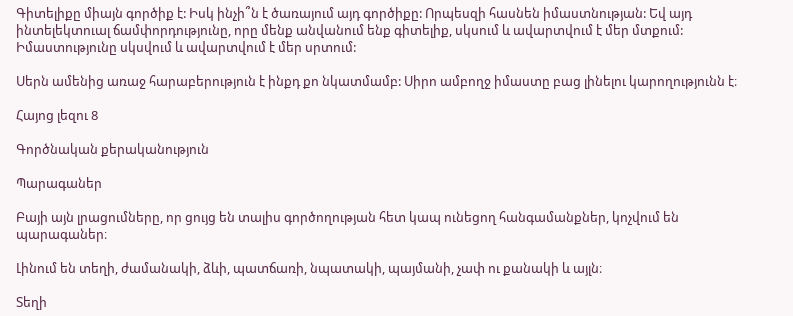Գիտելիքը միայն գործիք է: Իսկ ինչի՞ն է ծառայում այդ գործիքը: Որպեսզի հասնեն իմաստնության: Եվ այդ ինտելեկտուալ ճամփորդությունը, որը մենք անվանում ենք գիտելիք, սկսում և ավարտվում է մեր մտքում: Իմաստությունը սկսվում և ավարտվում է մեր սրտում:

Սերն ամենից առաջ հարաբերություն է ինքդ քո նկատմամբ: Սիրո ամբողջ իմաստը բաց լինելու կարողությունն է։

Հայոց լեզու 8

Գործնական քերականություն

Պարագաներ

Բայի այն լրացումները, որ ցույց են տալիս գործողության հետ կապ ունեցող հանգամանքներ, կոչվում են պարագաներ։

Լինում են տեղի, ժամանակի, ձևի, պատճառի, նպատակի, պայմանի, չափ ու քանակի և այլն։

Տեղի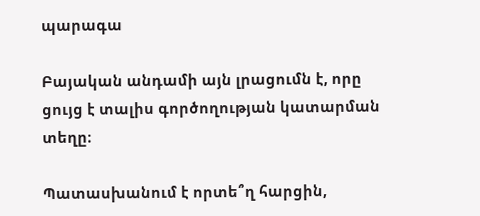պարագա

Բայական անդամի այն լրացումն է, որը ցույց է տալիս գործողության կատարման տեղը։

Պատասխանում է որտե՞ղ հարցին,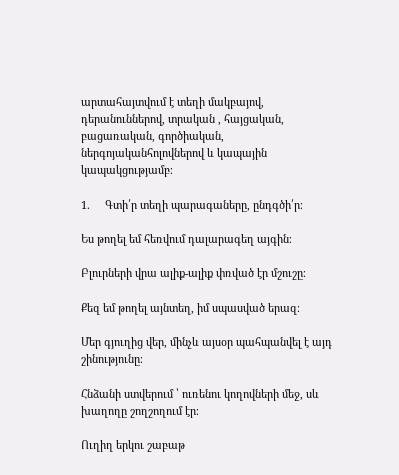արտահայտվում է տեղի մակբայով, դերանուններով, տրական , հայցական, բացառական, գործիական, ներգոյականհոլովներով և կապային կապակցությամբ։

1.     Գտի՛ր տեղի պարագաները, ընդգծի՛ր։

Ես թողել եմ հեռվում դալարագեղ այգին։

Բլուրների վրա ալիք-ալիք փռված էր մշուշը։

Քեզ եմ թողել այնտեղ, իմ սպասված երազ։

Մեր գյուղից վեր, մինչև այսօր պահպանվել է այդ շինությունը։

Հնձանի ստվերում ՝ ուռենու կողովների մեջ, սև խաղողը շողշողում էր։

Ուղիղ երկու շաբաթ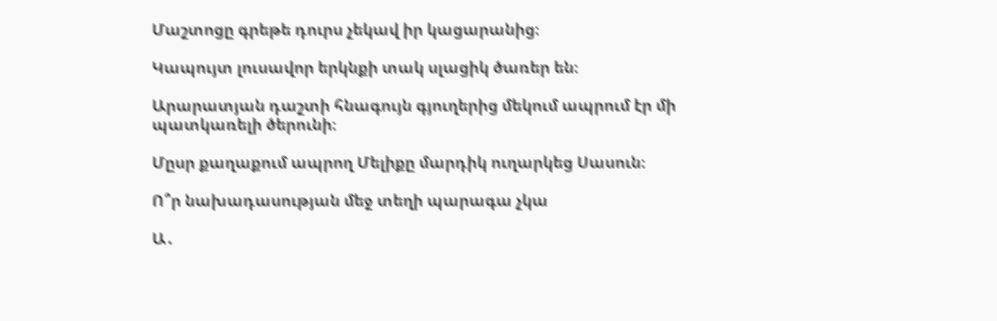Մաշտոցը գրեթե դուրս չեկավ իր կացարանից։

Կապույտ լուսավոր երկնքի տակ սլացիկ ծառեր են։

Արարատյան դաշտի հնագույն գյուղերից մեկում ապրում էր մի պատկառելի ծերունի։

Մըսր քաղաքում ապրող Մելիքը մարդիկ ուղարկեց Սասուն։

Ո՞ր նախադասության մեջ տեղի պարագա չկա

Ա․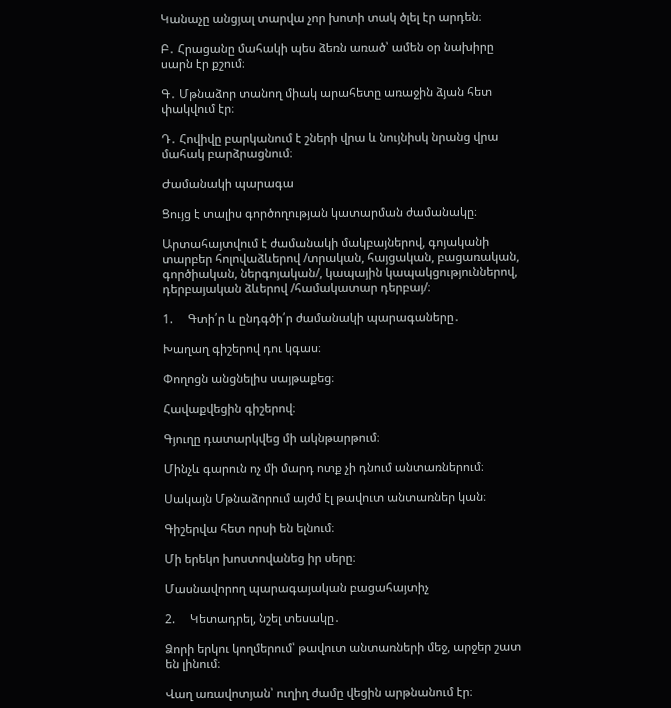Կանաչը անցյալ տարվա չոր խոտի տակ ծլել էր արդեն։

Բ․ Հրացանը մահակի պես ձեռն առած՝ ամեն օր նախիրը սարն էր քշում։

Գ․ Մթնաձոր տանող միակ արահետը առաջին ձյան հետ փակվում էր։

Դ․ Հովիվը բարկանում է շների վրա և նույնիսկ նրանց վրա մահակ բարձրացնում։

Ժամանակի պարագա

Ցույց է տալիս գործողության կատարման ժամանակը։

Արտահայտվում է ժամանակի մակբայներով, գոյականի տարբեր հոլովաձևերով /տրական, հայցական, բացառական, գործիական, ներգոյական/, կապային կապակցություններով, դերբայական ձևերով /համակատար դերբայ/։

1.     Գտի՛ր և ընդգծի՛ր ժամանակի պարագաները․

Խաղաղ գիշերով դու կգաս։

Փողոցն անցնելիս սայթաքեց։

Հավաքվեցին գիշերով։

Գյուղը դատարկվեց մի ակնթարթում։

Մինչև գարուն ոչ մի մարդ ոտք չի դնում անտառներում։

Սակայն Մթնաձորում այժմ էլ թավուտ անտառներ կան։

Գիշերվա հետ որսի են ելնում։

Մի երեկո խոստովանեց իր սերը։

Մասնավորող պարագայական բացահայտիչ

2.     Կետադրել, նշել տեսակը․

Ձորի երկու կողմերում՝ թավուտ անտառների մեջ, արջեր շատ են լինում։

Վաղ առավոտյան՝ ուղիղ ժամը վեցին արթնանում էր։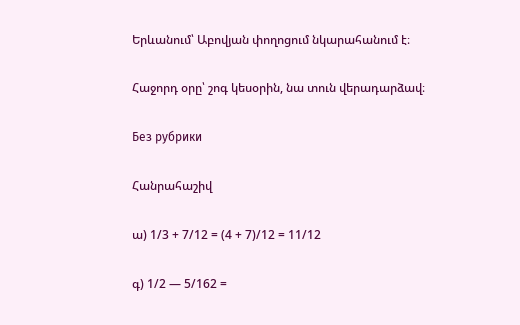Երևանում՝ Աբովյան փողոցում նկարահանում է։

Հաջորդ օրը՝ շոգ կեսօրին, նա տուն վերադարձավ։

Без рубрики

Հանրահաշիվ

ա) 1/3 + 7/12 = (4 + 7)/12 = 11/12

գ) 1/2 — 5/162 =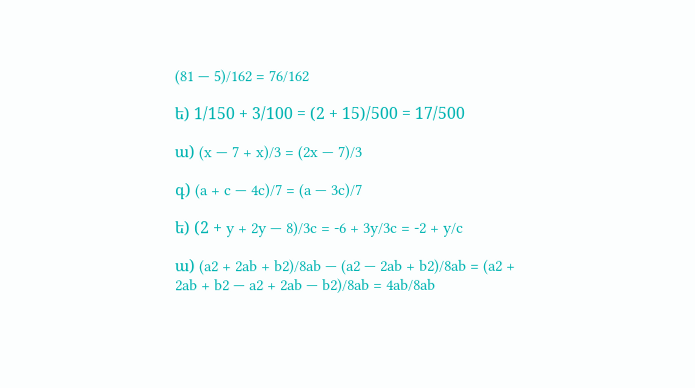(81 — 5)/162 = 76/162

ե) 1/150 + 3/100 = (2 + 15)/500 = 17/500

ա) (x — 7 + x)/3 = (2x — 7)/3

գ) (a + c — 4c)/7 = (a — 3c)/7

ե) (2 + y + 2y — 8)/3c = -6 + 3y/3c = -2 + y/c

ա) (a2 + 2ab + b2)/8ab — (a2 — 2ab + b2)/8ab = (a2 + 2ab + b2 — a2 + 2ab — b2)/8ab = 4ab/8ab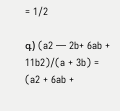= 1/2

գ) (a2 — 2b+ 6ab + 11b2)/(a + 3b) = (a2 + 6ab +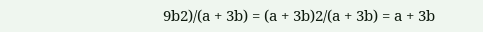9b2)/(a + 3b) = (a + 3b)2/(a + 3b) = a + 3b